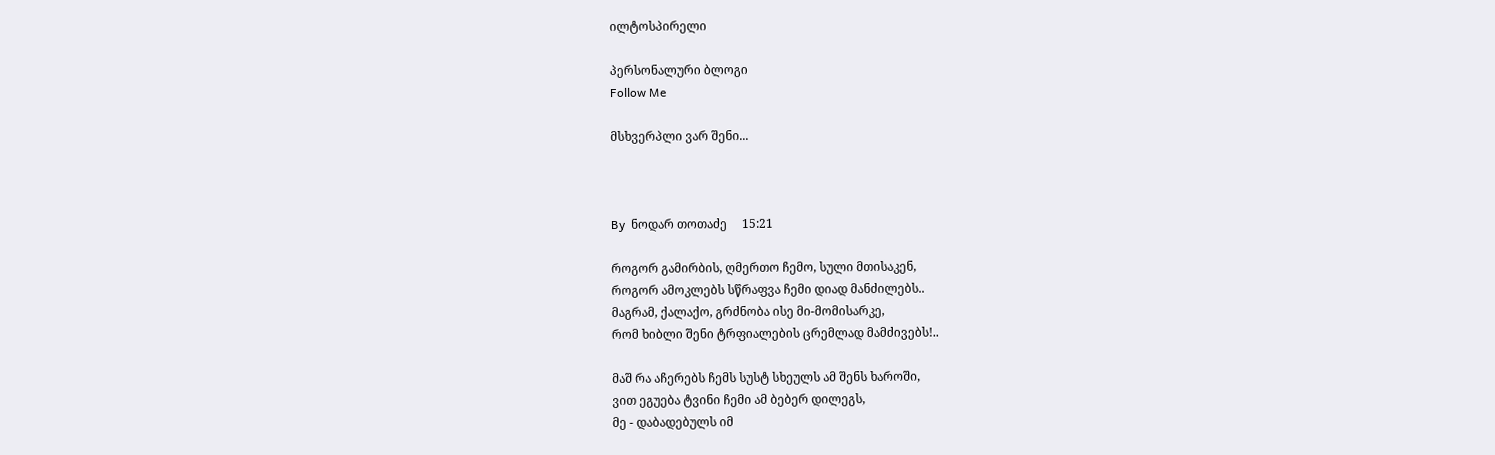ილტოსპირელი

პერსონალური ბლოგი
Follow Me

მსხვერპლი ვარ შენი...



By  ნოდარ თოთაძე     15:21

როგორ გამირბის, ღმერთო ჩემო, სული მთისაკენ,
როგორ ამოკლებს სწრაფვა ჩემი დიად მანძილებს..
მაგრამ, ქალაქო, გრძნობა ისე მი-მომისარკე,
რომ ხიბლი შენი ტრფიალების ცრემლად მამძივებს!..

მაშ რა აჩერებს ჩემს სუსტ სხეულს ამ შენს ხაროში,
ვით ეგუება ტვინი ჩემი ამ ბებერ დილეგს,
მე - დაბადებულს იმ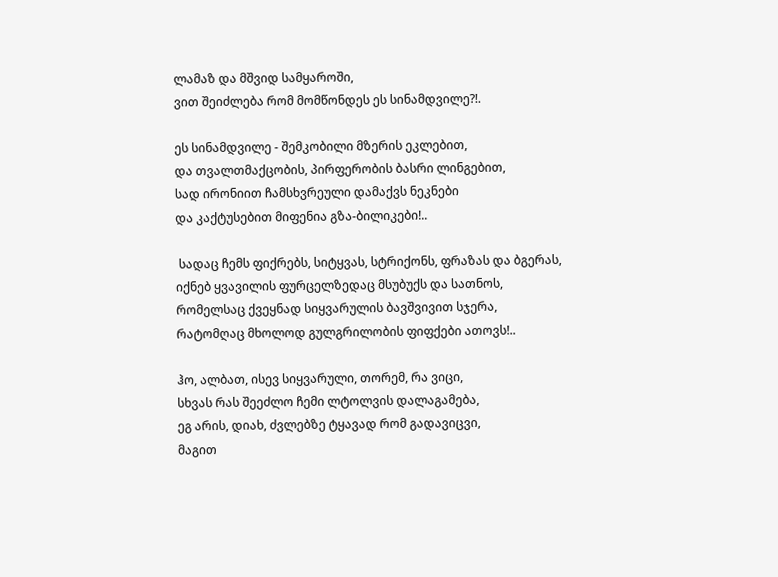ლამაზ და მშვიდ სამყაროში,
ვით შეიძლება რომ მომწონდეს ეს სინამდვილე?!.

ეს სინამდვილე - შემკობილი მზერის ეკლებით,
და თვალთმაქცობის, პირფერობის ბასრი ლინგებით,
სად ირონიით ჩამსხვრეული დამაქვს ნეკნები
და კაქტუსებით მიფენია გზა-ბილიკები!..

 სადაც ჩემს ფიქრებს, სიტყვას, სტრიქონს, ფრაზას და ბგერას,
იქნებ ყვავილის ფურცელზედაც მსუბუქს და სათნოს,
რომელსაც ქვეყნად სიყვარულის ბავშვივით სჯერა,
რატომღაც მხოლოდ გულგრილობის ფიფქები ათოვს!..

ჰო, ალბათ, ისევ სიყვარული, თორემ, რა ვიცი,
სხვას რას შეეძლო ჩემი ლტოლვის დალაგამება,
ეგ არის, დიახ, ძვლებზე ტყავად რომ გადავიცვი,
მაგით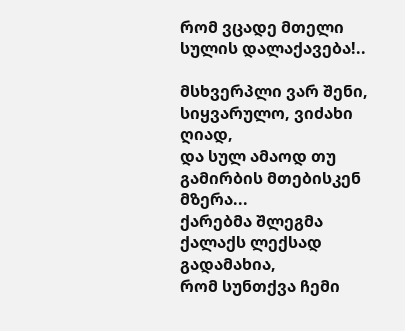რომ ვცადე მთელი სულის დალაქავება!..

მსხვერპლი ვარ შენი, სიყვარულო, ვიძახი ღიად,
და სულ ამაოდ თუ გამირბის მთებისკენ მზერა...
ქარებმა შლეგმა ქალაქს ლექსად გადამახია,
რომ სუნთქვა ჩემი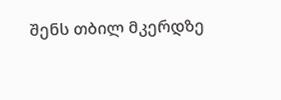შენს თბილ მკერდზე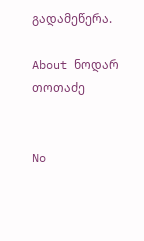გადამეწერა.

About ნოდარ თოთაძე


No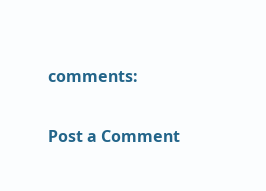comments:

Post a Comment